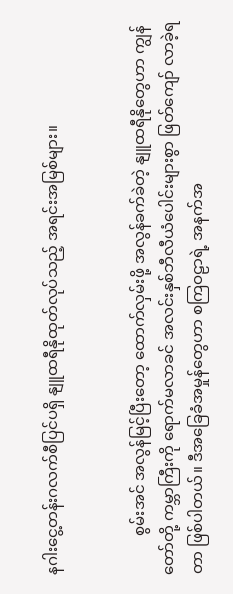နဂါးငွေ့တန်းဂလက်စီပြင်ပရှိ နျူထရီနိုထုတ်လုပ်သည့် အရင်းအမြစ်များ။


          စွမ်းအင် အလွန်မြင့်ပြီးတော့ ထောက်လှမ်းဖို့ အလွန်ခက်ခဲတဲ့ နျူထရီနိုတွေဟာ ကျွန်တော်တို့ ကမ္ဘာကြီးကို ရောက်မလာခင် အလင်းနှစ်ဘီလီယံပေါင်းများစွာ ဖြတ်ကျော် လာခဲ့ရတာ ဖြစ်ပါတယ်။ ဒီအခြေခံအမှုန်တွေဟာ စကြဝဠာရဲ့ အနက်အ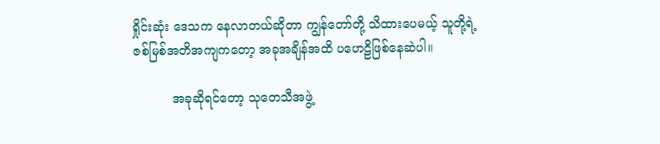ရှိုင်းဆုံး ဒေသက နေလာတယ်ဆိုတာ ကျွန်တော်တို့ သိထားပေမယ့် သူတို့ရဲ့ ဇစ်မြစ်အတိအကျကတော့ အခုအချိန်အထိ ပဟေဠိဖြစ်နေဆဲပါ။

          အခုဆိုရင်တော့ သုတေသီအဖွဲ့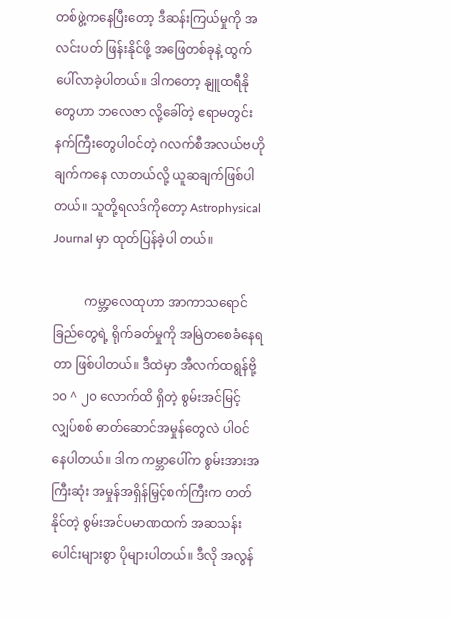တစ်ဖွဲ့ကနေပြီးတော့ ဒီဆန်းကြယ်မှုကို အလင်းပတ် ဖြန်းနိုင်ဖို့ အဖြေတစ်ခုနဲ့ ထွက်ပေါ်လာခဲ့ပါတယ်။ ဒါကတော့ နျူထရီနိုတွေဟာ ဘလေဇာ လို့ခေါ်တဲ့ ဧရာမတွင်းနက်ကြီးတွေပါဝင်တဲ့ ဂလက်စီအလယ်ဗဟိုချက်ကနေ လာတယ်လို့ ယူဆချက်ဖြစ်ပါတယ်။ သူတို့ရလဒ်ကိုတော့ Astrophysical Journal မှာ ထုတ်ပြန်ခဲ့ပါ တယ်။

          ကမ္ဘာ့လေထုဟာ အာကာသရောင်ခြည်တွေရဲ့ ရိုက်ခတ်မှုကို အမြဲတစေခံနေရတာ ဖြစ်ပါတယ်။ ဒီထဲမှာ အီလက်ထရွန်ဗို့ ၁၀ ^ ၂၀ လောက်ထိ ရှိတဲ့ စွမ်းအင်မြင့် လျှပ်စစ် ဓာတ်ဆောင်အမှုန်တွေလဲ ပါဝင်နေပါတယ်။ ဒါက ကမ္ဘာပေါ်က စွမ်းအားအကြီးဆုံး အမှုန်အရှိန်မြှင့်စက်ကြီးက တတ်နိုင်တဲ့ စွမ်းအင်ပမာဏထက် အဆသန်းပေါင်းများစွာ ပိုများပါတယ်။ ဒီလို အလွန်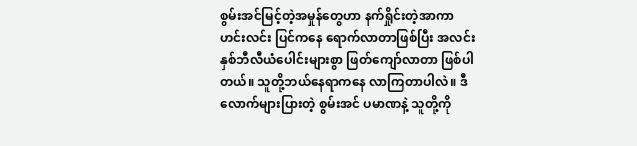စွမ်းအင်မြင့်တဲ့အမှုန်တွေဟာ နက်ရှိုင်းတဲ့အာကာဟင်းလင်း ပြင်ကနေ ရောက်လာတာဖြစ်ပြီး အလင်းနှစ်ဘီလီယံပေါင်းများစွာ ဖြတ်ကျော်လာတာ ဖြစ်ပါတယ်။ သူတို့ဘယ်နေရာကနေ လာကြတာပါလဲ။ ဒီလောက်များပြားတဲ့ စွမ်းအင် ပမာဏနဲ့ သူတို့ကို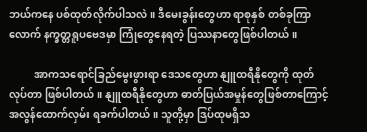ဘယ်ကနေ ပစ်ထုတ်လိုက်ပါသလဲ။ ဒီမေးခွန်းတွေဟာ ရာစုနှစ် တစ်ခုကြာလောက် နက္ခတ္တရူပဗေဒမှာ ကြုံတွေနေရတဲ့ ပြဿနာတွေဖြစ်ပါတယ်။

          အာကသရောင်ခြည်မွေးဖွားရာ ဒေသတွေဟာ နျူထရီနိုတွေကို ထုတ်လုပ်တာ ဖြစ်ပါတယ်။ နျူထရီနိုတွေဟာ ဓာတ်ပြယ်အမှုန်တွေဖြစ်တာကြောင့် အလွန်ထောက်လှမ်း ရခက်ပါတယ်။ သူတို့မှာ ဒြပ်ထုမရှိသ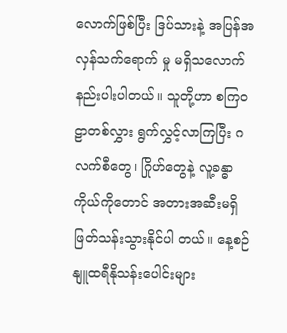လောက်ဖြစ်ပြီး ဒြပ်သားနဲ့ အပြန်အလှန်သက်ရောက် မှု မရှိသလောက် နည်းပါးပါတယ်။ သူတို့ဟာ စကြဝဠာတစ်လွှား ရွက်လွှင့်လာကြပြီး ဂလက်စီတွေ၊ ဂြိုဟ်တွေနဲ့ လူ့ခန္ဓာကိုယ်ကိုတောင် အတားအဆီးမရှိဖြတ်သန်းသွားနိုင်ပါ တယ်။ နေ့စဉ် နျူထရီနိုသန်းပေါင်းများ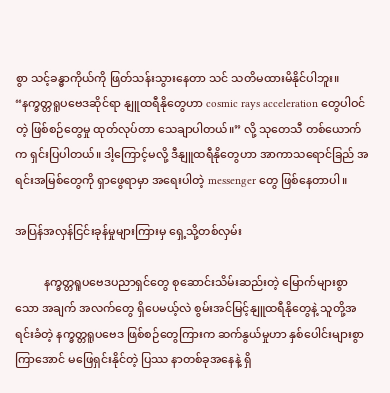စွာ သင့်ခန္ဓာကိုယ်ကို ဖြတ်သန်းသွားနေတာ သင် သတိမထားမိနိုင်ပါဘူး။ “နက္ခတ္တရူပဗေဒဆိုင်ရာ နျူထရီနိုတွေဟာ cosmic rays acceleration တွေပါဝင်တဲ့ ဖြစ်စဉ်တွေမှု ထုတ်လုပ်တာ သေချာပါတယ်။” လို့ သုတေသီ တစ်ယောက်က ရှင်းပြပါတယ်။ ဒါ့ကြောင့်မလို့ ဒီနျူထရီနိုတွေဟာ အာကာသရောင်ခြည် အရင်းအမြစ်တွေကို ရှာဖွေရာမှာ အရေးပါတဲ့ messenger တွေ ဖြစ်နေတာပါ။

အပြန်အလှန်ငြင်းခုန်မှုများကြားမှ ရှေ့သို့တစ်လှမ်း

          နက္ခတ္တရူပဗေဒပညာရှင်တွေ စုဆောင်းသိမ်းဆည်းတဲ့ မြောက်များစွာသော အချက် အလက်တွေ ရှိပေမယ့်လဲ စွမ်းအင်မြင့်နျူထရီနိုတွေနဲ့ သူတို့အရင်းခံတဲ့ နက္ခတ္တရူပဗေဒ ဖြစ်စဉ်တွေကြားက ဆက်နွယ်မှုဟာ နှစ်ပေါင်းများစွာကြာအောင် မဖြေရှင်းနိုင်တဲ့ ပြဿ နာတစ်ခုအနေနဲ့ ရှိ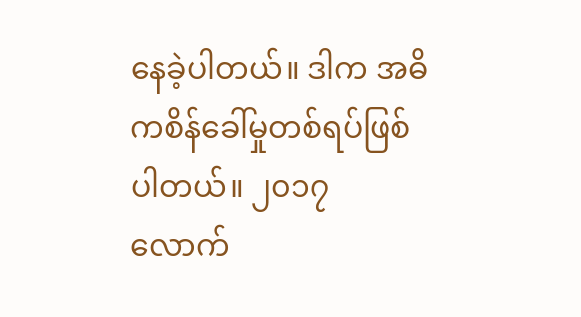နေခဲ့ပါတယ်။ ဒါက အဓိကစိန်ခေါ်မှုတစ်ရပ်ဖြစ်ပါတယ်။ ၂၀၁၇ လောက်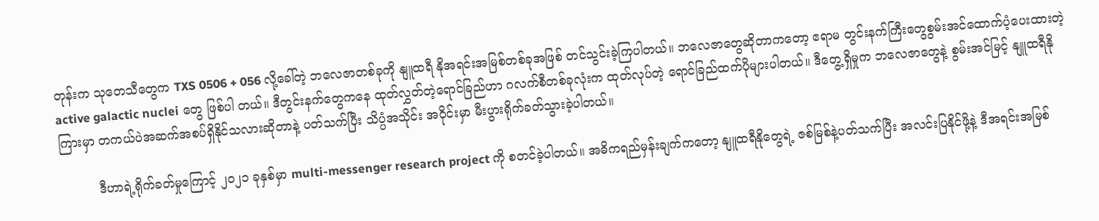တုန်းက သုတေသီတွေက TXS 0506 + 056 လို့ခေါ်တဲ့ ဘလေဇာတစ်ခုကို နျူထရီ နိုအရင်းအမြစ်တစ်ခုအဖြစ် တင်သွင်းခဲ့ကြပါတယ်။ ဘလေဇာတွေဆိုတာကတော့ ဧရာမ တွင်းနက်ကြီးတွေစွမ်းအင်ထောက်ပံ့ပေးထားတဲ့ active galactic nuclei တွေ ဖြစ်ပါ တယ်။ ဒီတွင်းနက်တွေကနေ ထုတ်လွှတ်တဲ့ရောင်ခြည်ဟာ ဂလက်စီတစ်ခုလုံးက ထုတ်လုပ်တဲ့ ရောင်ခြည်ထက်ပိုများပါတယ်။ ဒီတွေ့ရှိမှုက ဘလေဇာတွေနဲ့ စွမ်းအင်မြင့် နျူထရီနိုကြားမှာ တကယ်ပဲအဆက်အစပ်ရှိနိုင်သလားဆိုတာနဲ့ ပတ်သက်ပြီး သိပ္ပံအသိုင်း အဝိုင်းမှာ မီးပွားရိုက်ခတ်သွားခဲ့ပါတယ်။

          ဒီဟာရဲ့ရိုက်ခတ်မှုကြောင့် ၂၀၂၁ ခုနှစ်မှာ multi-messenger research project ကို စတင်ခဲ့ပါတယ်။ အဓိကရည်မှန်းချက်ကတော့ နျူထရီနိုတွေရဲ့ ဇစ်မြစ်နဲ့ပတ်သက်ပြီး အလင်းပြနိုင်ဖို့နဲ့ ဒီအရင်းအမြစ်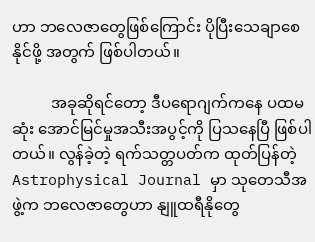ဟာ ဘလေဇာတွေဖြစ်ကြောင်း ပိုပြီးသေချာစေနိုင်ဖို့ အတွက် ဖြစ်ပါတယ်။

          အခုဆိုရင်တော့ ဒီပရောဂျက်ကနေ ပထမဆုံး အောင်မြင်မှုအသီးအပွင့်ကို ပြသနေပြီ ဖြစ်ပါတယ်။ လွန်ခဲ့တဲ့ ရက်သတ္တပတ်က ထုတ်ပြန်တဲ့ Astrophysical Journal မှာ သုတေသီအဖွဲ့က ဘလေဇာတွေဟာ နျူထရီနိုတွေ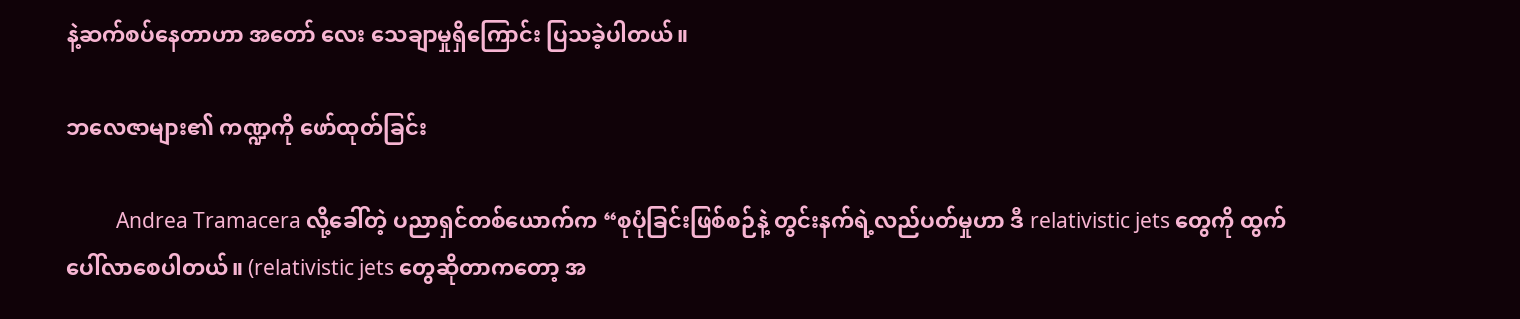နဲ့ဆက်စပ်နေတာဟာ အတော် လေး သေချာမှုရှိကြောင်း ပြသခဲ့ပါတယ်။

ဘလေဇာများ၏ ကဏ္ဍကို ဖော်ထုတ်ခြင်း

          Andrea Tramacera လို့ခေါ်တဲ့ ပညာရှင်တစ်ယောက်က “စုပုံခြင်းဖြစ်စဉ်နဲ့ တွင်းနက်ရဲ့လည်ပတ်မှုဟာ ဒီ relativistic jets တွေကို ထွက်ပေါ်လာစေပါတယ်။ (relativistic jets တွေဆိုတာကတော့ အ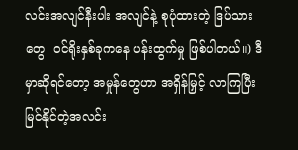လင်းအလျင်နီးပါး အလျင်နဲ့ စုပုံထားတဲ့ ဒြပ်သား တွေ  ဝင်ရိုးနှစ်ခုကနေ ပန်းထွက်မှု ဖြစ်ပါတယ်။) ဒီမှာဆိုရင်တော့ အမှုန်တွေဟာ အရှိန်မြှင့် လာကြပြီး မြင်နိုင်တဲ့အလင်း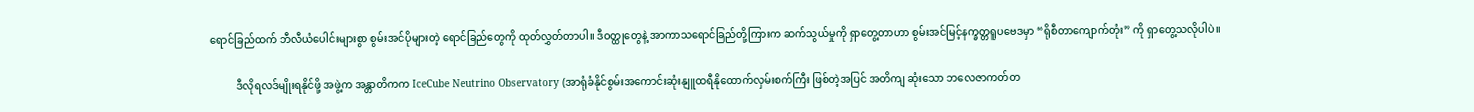ရောင်ခြည်ထက် ဘီလီယံပေါင်းများစွာ စွမ်းအင်ပိုများတဲ့ ရောင်ခြည်တွေကို ထုတ်လွှတ်တာပါ။ ဒီဝတ္ထုတွေနဲ့ အာကာသရောင်ခြည်တို့ကြားက ဆက်သွယ်မှုကို ရှာတွေ့တာဟာ စွမ်းအင်မြင့်နက္ခတ္တရူပဗေဒမှာ “ရိုစီတာကျောက်တုံး” ကို ရှာတွေ့သလိုပါပဲ။

          ဒီလိုရလဒ်မျိုးရနိုင်ဖို့ အဖွဲ့က အန္တာတိကက IceCube Neutrino Observatory (အာရုံခံနိုင်စွမ်းအကောင်းဆုံးနျူထရီနိုထောက်လှမ်းစက်ကြီး ဖြစ်တဲ့အပြင် အတိကျ ဆုံးသော ဘလေဇာကတ်တ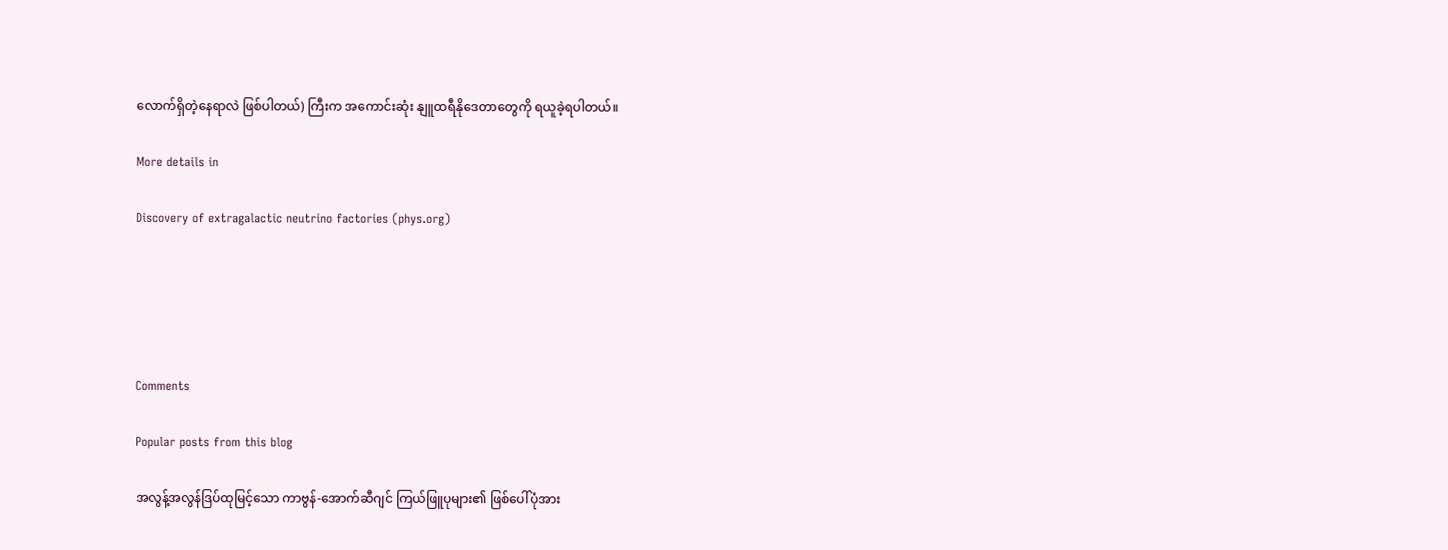လောက်ရှိတဲ့နေရာလဲ ဖြစ်ပါတယ်) ကြီးက အကောင်းဆုံး နျူထရီနိုဒေတာတွေကို ရယူခဲ့ရပါတယ်။

More details in

Discovery of extragalactic neutrino factories (phys.org)





Comments

Popular posts from this blog

အလွန့်အလွန်ဒြပ်ထုမြင့်သော ကာဗွန်-အောက်ဆီဂျင် ကြယ်ဖြူပုများ၏ ဖြစ်ပေါ်ပုံအား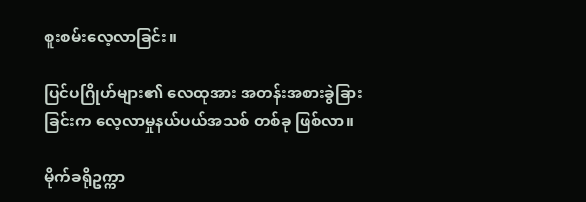စူးစမ်းလေ့လာခြင်း။

ပြင်ပဂြိုဟ်များ၏ လေထုအား အတန်းအစားခွဲခြားခြင်းက လေ့လာမှုနယ်ပယ်အသစ် တစ်ခု ဖြစ်လာ။

မိုက်ခရိုဥက္ကာ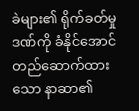ခဲများ၏ ရိုက်ခတ်မှုဒဏ်ကို ခံနိုင်အောင် တည်ဆောက်ထားသော နာဆာ၏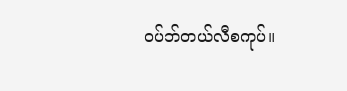ဝပ်ဘ်တယ်လီစကုပ်။